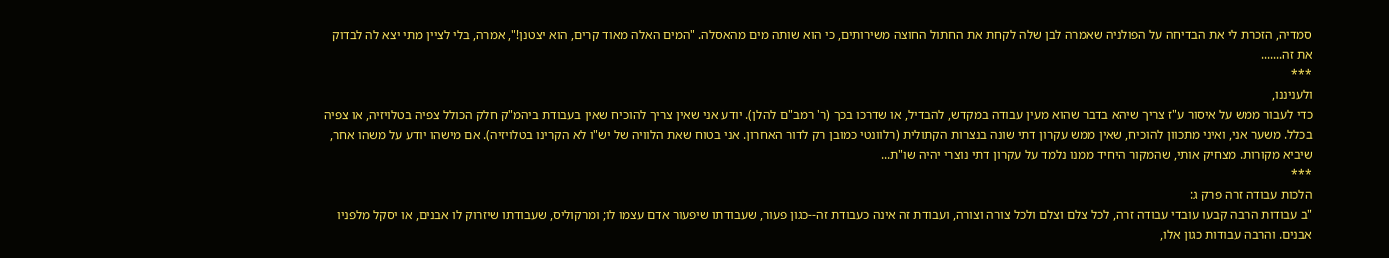סמדיה, הזכרת לי את הבדיחה על הפולניה שאמרה לבן שלה לקחת את החתול החוצה משירותים, כי הוא שותה מים מהאסלה. "המים האלה מאוד קרים, הוא יצטנן!", אמרה, בלי לציין מתי יצא לה לבדוק את זה.......
***
ולעניננו,
כדי לעבור ממש על איסור ע"ז צריך שיהא בדבר שהוא מעין עבודה במקדש, להבדיל, או שדרכו בכך (ר' רמב"ם להלן). יודע אני שאין צריך להוכיח שאין בעבודת ביהמ"ק חלק הכולל צפיה בטלויזיה, או צפיה בכלל. משער אני, ואיני מתכוון להוכיח, שאין ממש עקרון דתי שונה בנצרות הקתולית (רלוונטי כמובן רק לדור האחרון. אני בטוח שאת הלוויה של יש"ו לא הקרינו בטלויזיה). אם מישהו יודע על משהו אחר, שיביא מקורות. מצחיק אותי, שהמקור היחיד ממנו נלמד על עקרון דתי נוצרי יהיה שו"ת...
***
הלכות עבודה זרה פרק ג:
"ב עבודות הרבה קבעו עובדי עבודה זרה, לכל צלם וצלם ולכל צורה וצורה, ועבודת זה אינה כעבודת זה--כגון פעור, שעבודתו שיפעור אדם עצמו לו; ומרקוליס, שעבודתו שיזרוק לו אבנים, או יסקל מלפניו אבנים. והרבה עבודות כגון אלו,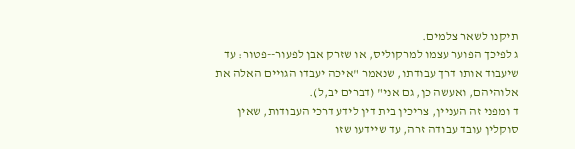תיקנו לשאר צלמים.
ג לפיכך הפוער עצמו למרקוליס, או שזרק אבן לפעור--פטור: עד שיעבוד אותו דרך עבודתו, שנאמר "איכה יעבדו הגויים האלה את אלוהיהם, ואעשה כן, גם אני" (דברים יב,ל).
ד ומפני זה העניין, צריכין בית דין לידע דרכי העבודות, שאין סוקלין עובד עבודה זרה, עד שיידעו שזו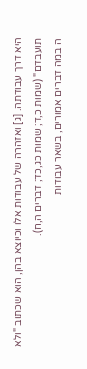היא דרך עבודתה. [ג] ואזהרה של עבודות אלו וכיוצא בהן, הוא שכתוב "ולא תועבדם" (שמות כ,ד; שמות כג,כד; דברים ה,ח).
ה במה דברים אמורים, בשאר עבודות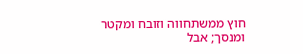חוץ ממשתחווה וזובח ומקטר ומנסך; אבל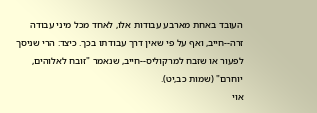העובד באחת מארבע עבודות אלו, לאחד מכל מיני עבודה זרה--חייב, ואף על פי שאין דרך עבודתו בכך. כיצד: הרי שניסך לפעור או שזבח למרקוליס--חייב, שנאמר "זובח לאלוהים, יוחרם" (שמות כב,יט).
אוי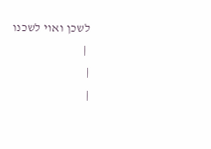לשכן ואוי לשכנו
 |
|
|